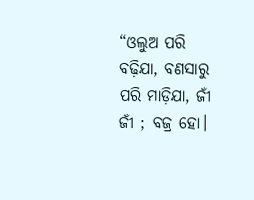“ଓଲୁଅ ପରି ବଢ଼ିଯା, ବଣସାରୁ ପରି ମାଡ଼ିଯା, ଜୀଁ ଜୀଁ ; ବଜ୍ର ହୋ।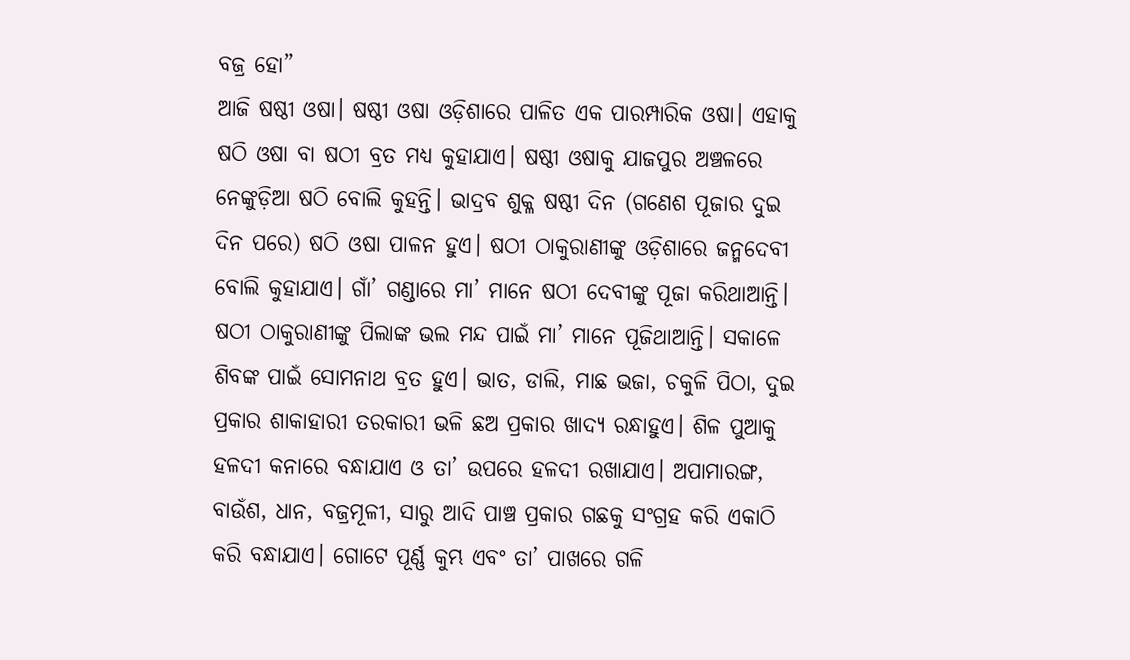ବଜ୍ର ହୋ”
ଆଜି ଷଷ୍ଠୀ ଓଷା। ଷଷ୍ଠୀ ଓଷା ଓଡ଼ିଶାରେ ପାଳିତ ଏକ ପାରମ୍ପାରିକ ଓଷା। ଏହାକୁ ଷଠି ଓଷା ବା ଷଠୀ ବ୍ରତ ମଧ୍ୟ କୁହାଯାଏ। ଷଷ୍ଠୀ ଓଷାକୁ ଯାଜପୁର ଅଞ୍ଚଳରେ ନେଙ୍କୁଡ଼ିଆ ଷଠି ବୋଲି କୁହନ୍ତି। ଭାଦ୍ରବ ଶୁକ୍ଳ ଷଷ୍ଠୀ ଦିନ (ଗଣେଶ ପୂଜାର ଦୁଇ ଦିନ ପରେ) ଷଠି ଓଷା ପାଳନ ହୁଏ। ଷଠୀ ଠାକୁରାଣୀଙ୍କୁ ଓଡ଼ିଶାରେ ଜନ୍ମଦେବୀ ବୋଲି କୁହାଯାଏ। ଗାଁ’ ଗଣ୍ଡାରେ ମା’ ମାନେ ଷଠୀ ଦେବୀଙ୍କୁ ପୂଜା କରିଥାଆନ୍ତି। ଷଠୀ ଠାକୁରାଣୀଙ୍କୁ ପିଲାଙ୍କ ଭଲ ମନ୍ଦ ପାଇଁ ମା’ ମାନେ ପୂଜିଥାଆନ୍ତି। ସକାଳେ ଶିବଙ୍କ ପାଇଁ ସୋମନାଥ ବ୍ରତ ହୁଏ। ଭାତ, ଡାଲି, ମାଛ ଭଜା, ଚକୁଳି ପିଠା, ଦୁଇ ପ୍ରକାର ଶାକାହାରୀ ତରକାରୀ ଭଳି ଛଅ ପ୍ରକାର ଖାଦ୍ୟ ରନ୍ଧାହୁଏ। ଶିଳ ପୁଆକୁ ହଳଦୀ କନାରେ ବନ୍ଧାଯାଏ ଓ ତା’ ଉପରେ ହଳଦୀ ରଖାଯାଏ। ଅପାମାରଙ୍ଗ, ବାଉଁଶ, ଧାନ, ବଜ୍ରମୂଳୀ, ସାରୁ ଆଦି ପାଞ୍ଚ ପ୍ରକାର ଗଛକୁ ସଂଗ୍ରହ କରି ଏକାଠି କରି ବନ୍ଧାଯାଏ। ଗୋଟେ ପୂର୍ଣ୍ଣ କୁମ୍ଭ ଏବଂ ତା’ ପାଖରେ ଗଳି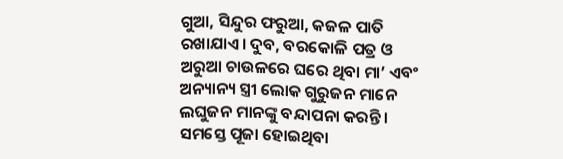ଗୁଆ, ସିନ୍ଦୁର ଫରୁଆ, କଜଳ ପାତି ରଖାଯାଏ। ଦୁବ, ବରକୋଳି ପତ୍ର ଓ ଅରୁଆ ଚାଉଳରେ ଘରେ ଥିବା ମା’ ଏବଂ ଅନ୍ୟାନ୍ୟ ସ୍ତ୍ରୀ ଲୋକ ଗୁରୁଜନ ମାନେ ଲଘୁଜନ ମାନଙ୍କୁ ବନ୍ଦାପନା କରନ୍ତି। ସମସ୍ତେ ପୂଜା ହୋଇଥିବା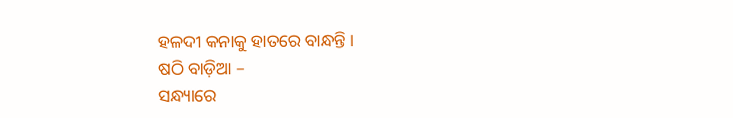ହଳଦୀ କନାକୁ ହାତରେ ବାନ୍ଧନ୍ତି ।
ଷଠି ବାଡ଼ିଆ –
ସନ୍ଧ୍ୟାରେ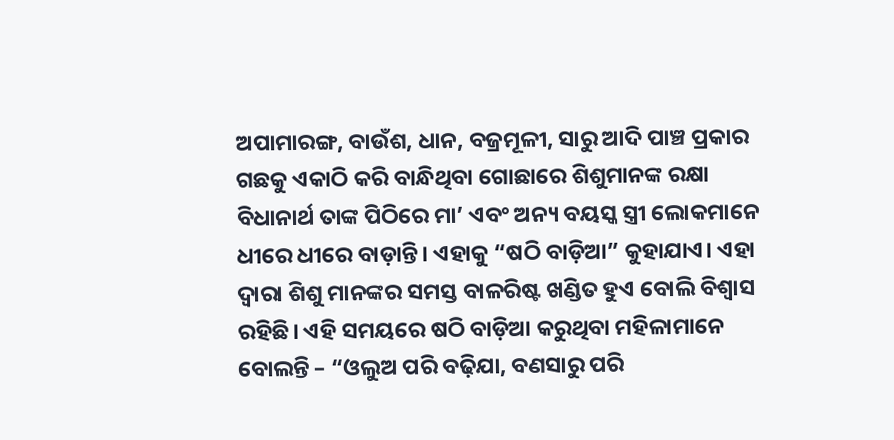ଅପାମାରଙ୍ଗ, ବାଉଁଶ, ଧାନ, ବଜ୍ରମୂଳୀ, ସାରୁ ଆଦି ପାଞ୍ଚ ପ୍ରକାର ଗଛକୁ ଏକାଠି କରି ବାନ୍ଧିଥିବା ଗୋଛାରେ ଶିଶୁମାନଙ୍କ ରକ୍ଷା ବିଧାନାର୍ଥ ତାଙ୍କ ପିଠିରେ ମା’ ଏବଂ ଅନ୍ୟ ବୟସ୍କ ସ୍ତ୍ରୀ ଲୋକମାନେ ଧୀରେ ଧୀରେ ବାଡ଼ାନ୍ତି। ଏହାକୁ “ଷଠି ବାଡ଼ିଆ” କୁହାଯାଏ। ଏହା ଦ୍ୱାରା ଶିଶୁ ମାନଙ୍କର ସମସ୍ତ ବାଳରିଷ୍ଟ ଖଣ୍ଡିତ ହୁଏ ବୋଲି ବିଶ୍ୱାସ ରହିଛି। ଏହି ସମୟରେ ଷଠି ବାଡ଼ିଆ କରୁଥିବା ମହିଳାମାନେ ବୋଲନ୍ତି – “ଓଲୁଅ ପରି ବଢ଼ିଯା, ବଣସାରୁ ପରି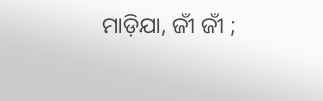ମାଡ଼ିଯା, ଜୀଁ ଜୀଁ ;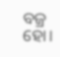ବଜ୍ର ହୋ।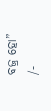ବଜ୍ର ହୋ”
/-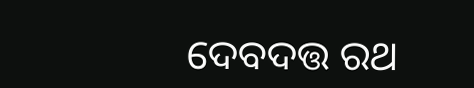ଦେବଦତ୍ତ ରଥ